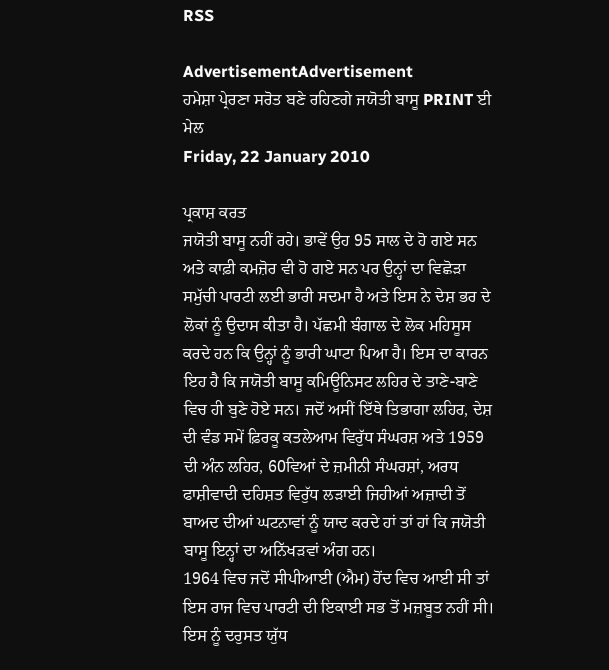RSS

AdvertisementAdvertisement
ਹਮੇਸ਼ਾ ਪ੍ਰੇਰਣਾ ਸਰੋਤ ਬਣੇ ਰਹਿਣਗੇ ਜਯੋਤੀ ਬਾਸੂ PRINT ਈ ਮੇਲ
Friday, 22 January 2010

ਪ੍ਰਕਾਸ਼ ਕਰਤ
ਜਯੋਤੀ ਬਾਸੂ ਨਹੀਂ ਰਹੇ। ਭਾਵੇਂ ਉਹ 95 ਸਾਲ ਦੇ ਹੋ ਗਏ ਸਨ ਅਤੇ ਕਾਫ਼ੀ ਕਮਜ਼ੋਰ ਵੀ ਹੋ ਗਏ ਸਨ ਪਰ ਉਨ੍ਹਾਂ ਦਾ ਵਿਛੋੜਾ ਸਮੁੱਚੀ ਪਾਰਟੀ ਲਈ ਭਾਰੀ ਸਦਮਾ ਹੈ ਅਤੇ ਇਸ ਨੇ ਦੇਸ਼ ਭਰ ਦੇ ਲੋਕਾਂ ਨੂੰ ਉਦਾਸ ਕੀਤਾ ਹੈ। ਪੱਛਮੀ ਬੰਗਾਲ ਦੇ ਲੋਕ ਮਹਿਸੂਸ ਕਰਦੇ ਹਨ ਕਿ ਉਨ੍ਹਾਂ ਨੂੰ ਭਾਰੀ ਘਾਟਾ ਪਿਆ ਹੈ। ਇਸ ਦਾ ਕਾਰਨ ਇਹ ਹੈ ਕਿ ਜਯੋਤੀ ਬਾਸੂ ਕਮਿਊਨਿਸਟ ਲਹਿਰ ਦੇ ਤਾਣੇ-ਬਾਣੇ ਵਿਚ ਹੀ ਬੁਣੇ ਹੋਏ ਸਨ। ਜਦੋਂ ਅਸੀਂ ਇੱਥੇ ਤਿਭਾਗਾ ਲਹਿਰ, ਦੇਸ਼ ਦੀ ਵੰਡ ਸਮੇਂ ਫ਼ਿਰਕੂ ਕਤਲੇਆਮ ਵਿਰੁੱਧ ਸੰਘਰਸ਼ ਅਤੇ 1959 ਦੀ ਅੰਨ ਲਹਿਰ, 60ਵਿਆਂ ਦੇ ਜ਼ਮੀਨੀ ਸੰਘਰਸ਼ਾਂ, ਅਰਧ ਫਾਸ਼ੀਵਾਦੀ ਦਹਿਸ਼ਤ ਵਿਰੁੱਧ ਲੜਾਈ ਜਿਹੀਆਂ ਅਜ਼ਾਦੀ ਤੋਂ ਬਾਅਦ ਦੀਆਂ ਘਟਨਾਵਾਂ ਨੂੰ ਯਾਦ ਕਰਦੇ ਹਾਂ ਤਾਂ ਹਾਂ ਕਿ ਜਯੋਤੀ ਬਾਸੂ ਇਨ੍ਹਾਂ ਦਾ ਅਨਿੱਖੜਵਾਂ ਅੰਗ ਹਨ।
1964 ਵਿਚ ਜਦੋਂ ਸੀਪੀਆਈ (ਐਮ) ਹੋਂਦ ਵਿਚ ਆਈ ਸੀ ਤਾਂ ਇਸ ਰਾਜ ਵਿਚ ਪਾਰਟੀ ਦੀ ਇਕਾਈ ਸਭ ਤੋਂ ਮਜ਼ਬੂਤ ਨਹੀਂ ਸੀ। ਇਸ ਨੂੰ ਦਰੁਸਤ ਯੁੱਧ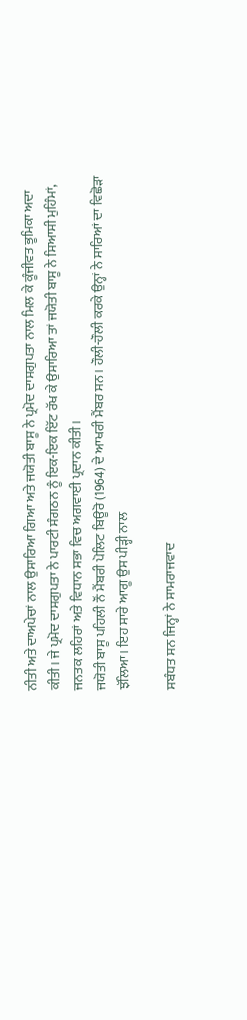ਨੀਤੀ ਅਤੇ ਦਾਅਪੇਚਾਂ ਨਾਲ ਉਸਾਰਿਆ ਗਿਆ ਅਤੇ ਜਯੋਤੀ ਬਾਸੂ ਨੇ ਪ੍ਰਮੋਦ ਦਾਸਗੁਪਤਾ ਨਾਲ ਮਿਲ ਕੇ ਕੂੰਜੀਵਤ ਭੂਮਿਕਾ ਅਦਾ ਕੀਤੀ। ਜੇ ਪ੍ਰਮੋਦ ਦਾਸਗੁਪਤਾ ਨੇ ਪਾਰਟੀ ਸੰਗਠਨ ਨੂੰ ਇਕ-ਇਕ ਇੱਟ ਰੱਖ ਕੇ ਉਸਾਰਿਆ ਤਾਂ ਜਯੋਤੀ ਬਾਸੂ ਨੇ ਸਿਆਸੀ ਮੁਹਿੰਮਾਂ, ਜਨਤਕ ਲਹਿਰਾਂ ਅਤੇ ਵਿਧਾਨ ਸਭਾ ਵਿਚ ਅਗਵਾਈ ਪ੍ਰਦਾਨ ਕੀਤੀ।
ਜਯੋਤੀ ਬਾਸੂ ਪਹਿਲੀ ਨੌਂ ਮੈਂਬਰੀ ਪੋਲਿਟ ਬਿਊਰੋ (1964) ਦੇ ਆਖਰੀ ਮੈਂਬਰ ਸਨ। ਹੌਲੀ-ਹੌਲੀ ਕਰਕੇ ਉਨ੍ਹਾਂ ਨੇ ਸਾਰਿਆਂ ਦਾ ਵਿਛੋੜਾ ਝੱਲਿਆ। ਇਹ ਸਾਰੇ ਆਗੂ ਉਸ ਪੀੜ੍ਹੀ ਨਾਲ

ਸਬੰਧਤ ਸਨ ਜਿਨ੍ਹਾਂ ਨੇ ਸਾਮਰਾਜਵਾਦ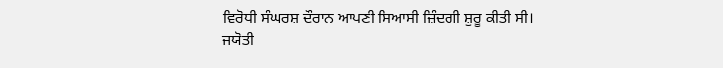ਵਿਰੋਧੀ ਸੰਘਰਸ਼ ਦੌਰਾਨ ਆਪਣੀ ਸਿਆਸੀ ਜ਼ਿੰਦਗੀ ਸ਼ੁਰੂ ਕੀਤੀ ਸੀ।
ਜਯੋਤੀ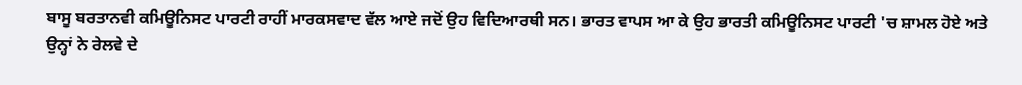ਬਾਸੂ ਬਰਤਾਨਵੀ ਕਮਿਊਨਿਸਟ ਪਾਰਟੀ ਰਾਹੀਂ ਮਾਰਕਸਵਾਦ ਵੱਲ ਆਏ ਜਦੋਂ ਉਹ ਵਿਦਿਆਰਥੀ ਸਨ। ਭਾਰਤ ਵਾਪਸ ਆ ਕੇ ਉਹ ਭਾਰਤੀ ਕਮਿਊਨਿਸਟ ਪਾਰਟੀ 'ਚ ਸ਼ਾਮਲ ਹੋਏ ਅਤੇ ਉਨ੍ਹਾਂ ਨੇ ਰੇਲਵੇ ਦੇ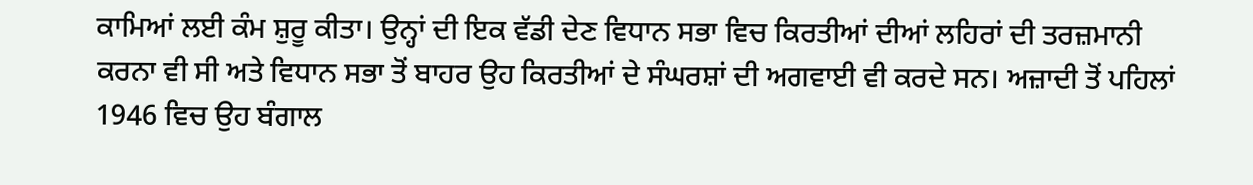ਕਾਮਿਆਂ ਲਈ ਕੰਮ ਸ਼ੁਰੂ ਕੀਤਾ। ਉਨ੍ਹਾਂ ਦੀ ਇਕ ਵੱਡੀ ਦੇਣ ਵਿਧਾਨ ਸਭਾ ਵਿਚ ਕਿਰਤੀਆਂ ਦੀਆਂ ਲਹਿਰਾਂ ਦੀ ਤਰਜ਼ਮਾਨੀ ਕਰਨਾ ਵੀ ਸੀ ਅਤੇ ਵਿਧਾਨ ਸਭਾ ਤੋਂ ਬਾਹਰ ਉਹ ਕਿਰਤੀਆਂ ਦੇ ਸੰਘਰਸ਼ਾਂ ਦੀ ਅਗਵਾਈ ਵੀ ਕਰਦੇ ਸਨ। ਅਜ਼ਾਦੀ ਤੋਂ ਪਹਿਲਾਂ 1946 ਵਿਚ ਉਹ ਬੰਗਾਲ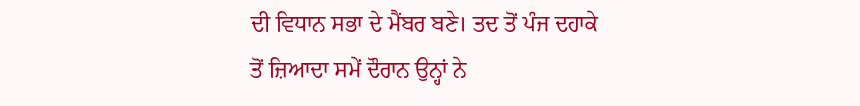ਦੀ ਵਿਧਾਨ ਸਭਾ ਦੇ ਮੈਂਬਰ ਬਣੇ। ਤਦ ਤੋਂ ਪੰਜ ਦਹਾਕੇ ਤੋਂ ਜ਼ਿਆਦਾ ਸਮੇਂ ਦੌਰਾਨ ਉਨ੍ਹਾਂ ਨੇ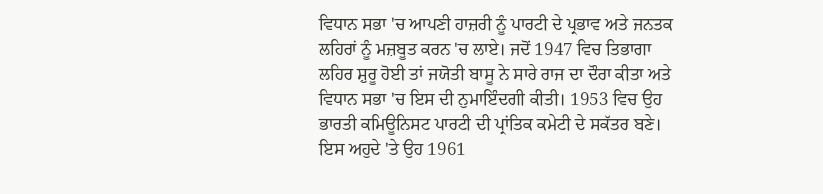ਵਿਧਾਨ ਸਭਾ 'ਚ ਆਪਣੀ ਹਾਜ਼ਰੀ ਨੂੰ ਪਾਰਟੀ ਦੇ ਪ੍ਰਭਾਵ ਅਤੇ ਜਨਤਕ ਲਹਿਰਾਂ ਨੂੰ ਮਜ਼ਬੂਤ ਕਰਨ 'ਚ ਲਾਏ। ਜਦੋਂ 1947 ਵਿਚ ਤਿਭਾਗਾ ਲਹਿਰ ਸ਼ੁਰੂ ਹੋਈ ਤਾਂ ਜਯੋਤੀ ਬਾਸੂ ਨੇ ਸਾਰੇ ਰਾਜ ਦਾ ਦੌਰਾ ਕੀਤਾ ਅਤੇ ਵਿਧਾਨ ਸਭਾ 'ਚ ਇਸ ਦੀ ਨੁਮਾਇੰਦਗੀ ਕੀਤੀ। 1953 ਵਿਚ ਉਹ ਭਾਰਤੀ ਕਮਿਊਨਿਸਟ ਪਾਰਟੀ ਦੀ ਪ੍ਰਾਂਤਿਕ ਕਮੇਟੀ ਦੇ ਸਕੱਤਰ ਬਣੇ। ਇਸ ਅਹੁਦੇ 'ਤੇ ਉਹ 1961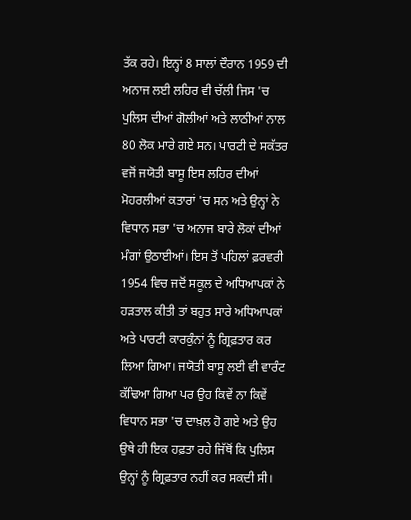ਤੱਕ ਰਹੇ। ਇਨ੍ਹਾਂ 8 ਸਾਲਾਂ ਦੌਰਾਨ 1959 ਦੀ ਅਨਾਜ ਲਈ ਲਹਿਰ ਵੀ ਚੱਲੀ ਜਿਸ 'ਚ ਪੁਲਿਸ ਦੀਆਂ ਗੋਲੀਆਂ ਅਤੇ ਲਾਠੀਆਂ ਨਾਲ 80 ਲੋਕ ਮਾਰੇ ਗਏ ਸਨ। ਪਾਰਟੀ ਦੇ ਸਕੱਤਰ ਵਜੋਂ ਜਯੋਤੀ ਬਾਸੂ ਇਸ ਲਹਿਰ ਦੀਆਂ ਮੋਹਰਲੀਆਂ ਕਤਾਰਾਂ 'ਚ ਸਨ ਅਤੇ ਉਨ੍ਹਾਂ ਨੇ ਵਿਧਾਨ ਸਭਾ 'ਚ ਅਨਾਜ ਬਾਰੇ ਲੋਕਾਂ ਦੀਆਂ ਮੰਗਾਂ ਉਠਾਈਆਂ। ਇਸ ਤੋਂ ਪਹਿਲਾਂ ਫ਼ਰਵਰੀ 1954 ਵਿਚ ਜਦੋਂ ਸਕੂਲ ਦੇ ਅਧਿਆਪਕਾਂ ਨੇ ਹੜਤਾਲ ਕੀਤੀ ਤਾਂ ਬਹੁਤ ਸਾਰੇ ਅਧਿਆਪਕਾਂ ਅਤੇ ਪਾਰਟੀ ਕਾਰਕੁੰਨਾਂ ਨੂੰ ਗ੍ਰਿਫ਼ਤਾਰ ਕਰ ਲਿਆ ਗਿਆ। ਜਯੋਤੀ ਬਾਸੂ ਲਈ ਵੀ ਵਾਰੰਟ ਕੱਢਿਆ ਗਿਆ ਪਰ ਉਹ ਕਿਵੇਂ ਨਾ ਕਿਵੇਂ ਵਿਧਾਨ ਸਭਾ 'ਚ ਦਾਖ਼ਲ ਹੋ ਗਏ ਅਤੇ ਉਹ ਉਥੇ ਹੀ ਇਕ ਹਫ਼ਤਾ ਰਹੇ ਜਿੱਥੋਂ ਕਿ ਪੁਲਿਸ ਉਨ੍ਹਾਂ ਨੂੰ ਗ੍ਰਿਫ਼ਤਾਰ ਨਹੀਂ ਕਰ ਸਕਦੀ ਸੀ।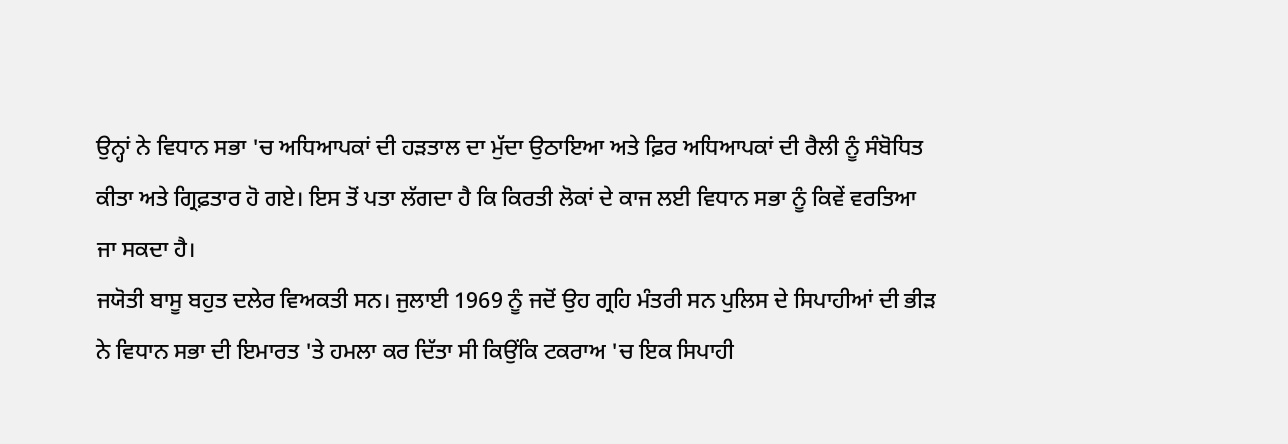ਉਨ੍ਹਾਂ ਨੇ ਵਿਧਾਨ ਸਭਾ 'ਚ ਅਧਿਆਪਕਾਂ ਦੀ ਹੜਤਾਲ ਦਾ ਮੁੱਦਾ ਉਠਾਇਆ ਅਤੇ ਫ਼ਿਰ ਅਧਿਆਪਕਾਂ ਦੀ ਰੈਲੀ ਨੂੰ ਸੰਬੋਧਿਤ ਕੀਤਾ ਅਤੇ ਗ੍ਰਿਫ਼ਤਾਰ ਹੋ ਗਏ। ਇਸ ਤੋਂ ਪਤਾ ਲੱਗਦਾ ਹੈ ਕਿ ਕਿਰਤੀ ਲੋਕਾਂ ਦੇ ਕਾਜ ਲਈ ਵਿਧਾਨ ਸਭਾ ਨੂੰ ਕਿਵੇਂ ਵਰਤਿਆ ਜਾ ਸਕਦਾ ਹੈ।
ਜਯੋਤੀ ਬਾਸੂ ਬਹੁਤ ਦਲੇਰ ਵਿਅਕਤੀ ਸਨ। ਜੁਲਾਈ 1969 ਨੂੰ ਜਦੋਂ ਉਹ ਗ੍ਰਹਿ ਮੰਤਰੀ ਸਨ ਪੁਲਿਸ ਦੇ ਸਿਪਾਹੀਆਂ ਦੀ ਭੀੜ ਨੇ ਵਿਧਾਨ ਸਭਾ ਦੀ ਇਮਾਰਤ 'ਤੇ ਹਮਲਾ ਕਰ ਦਿੱਤਾ ਸੀ ਕਿਉਂਕਿ ਟਕਰਾਅ 'ਚ ਇਕ ਸਿਪਾਹੀ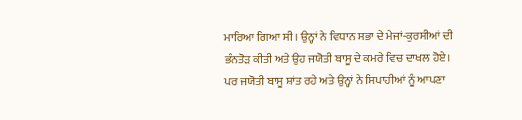ਮਾਰਿਆ ਗਿਆ ਸੀ। ਉਨ੍ਹਾਂ ਨੇ ਵਿਧਾਨ ਸਭਾ ਦੇ ਮੇਜਾਂ-ਕੁਰਸੀਆਂ ਦੀ ਭੰਨਤੋੜ ਕੀਤੀ ਅਤੇ ਉਹ ਜਯੋਤੀ ਬਾਸੂ ਦੇ ਕਮਰੇ ਵਿਚ ਦਾਖਲ ਹੋਏ। ਪਰ ਜਯੋਤੀ ਬਾਸੂ ਸ਼ਾਂਤ ਰਹੇ ਅਤੇ ਉਨ੍ਹਾਂ ਨੇ ਸਿਪਾਹੀਆਂ ਨੂੰ ਆਪਣਾ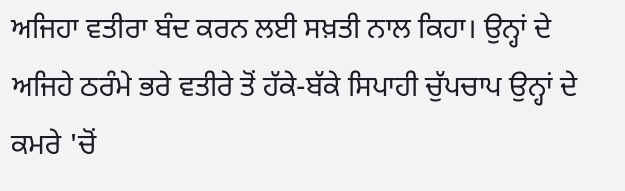ਅਜਿਹਾ ਵਤੀਰਾ ਬੰਦ ਕਰਨ ਲਈ ਸਖ਼ਤੀ ਨਾਲ ਕਿਹਾ। ਉਨ੍ਹਾਂ ਦੇ ਅਜਿਹੇ ਠਰੰਮੇ ਭਰੇ ਵਤੀਰੇ ਤੋਂ ਹੱਕੇ-ਬੱਕੇ ਸਿਪਾਹੀ ਚੁੱਪਚਾਪ ਉਨ੍ਹਾਂ ਦੇ ਕਮਰੇ 'ਚੋਂ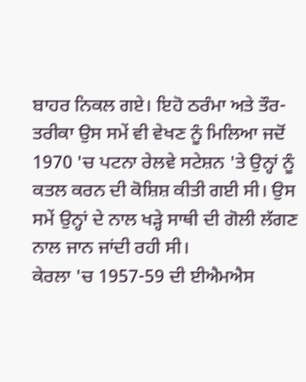ਬਾਹਰ ਨਿਕਲ ਗਏ। ਇਹੋ ਠਰੰਮਾ ਅਤੇ ਤੌਰ-ਤਰੀਕਾ ਉਸ ਸਮੇਂ ਵੀ ਵੇਖਣ ਨੂੰ ਮਿਲਿਆ ਜਦੋਂ 1970 'ਚ ਪਟਨਾ ਰੇਲਵੇ ਸਟੇਸ਼ਨ 'ਤੇ ਉਨ੍ਹਾਂ ਨੂੰ ਕਤਲ ਕਰਨ ਦੀ ਕੋਸ਼ਿਸ਼ ਕੀਤੀ ਗਈ ਸੀ। ਉਸ ਸਮੇਂ ਉਨ੍ਹਾਂ ਦੇ ਨਾਲ ਖੜ੍ਹੇ ਸਾਥੀ ਦੀ ਗੋਲੀ ਲੱਗਣ ਨਾਲ ਜਾਨ ਜਾਂਦੀ ਰਹੀ ਸੀ।
ਕੇਰਲਾ 'ਚ 1957-59 ਦੀ ਈਐਮਐਸ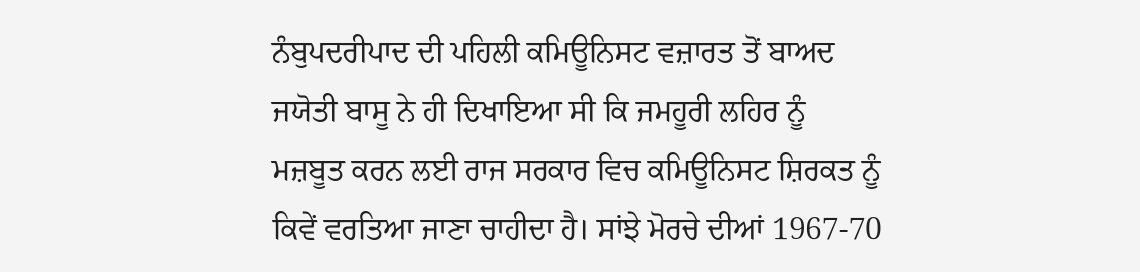ਨੰਬੁਪਦਰੀਪਾਦ ਦੀ ਪਹਿਲੀ ਕਮਿਊਨਿਸਟ ਵਜ਼ਾਰਤ ਤੋਂ ਬਾਅਦ ਜਯੋਤੀ ਬਾਸੂ ਨੇ ਹੀ ਦਿਖਾਇਆ ਸੀ ਕਿ ਜਮਹੂਰੀ ਲਹਿਰ ਨੂੰ ਮਜ਼ਬੂਤ ਕਰਨ ਲਈ ਰਾਜ ਸਰਕਾਰ ਵਿਚ ਕਮਿਊਨਿਸਟ ਸ਼ਿਰਕਤ ਨੂੰ ਕਿਵੇਂ ਵਰਤਿਆ ਜਾਣਾ ਚਾਹੀਦਾ ਹੈ। ਸਾਂਝੇ ਮੋਰਚੇ ਦੀਆਂ 1967-70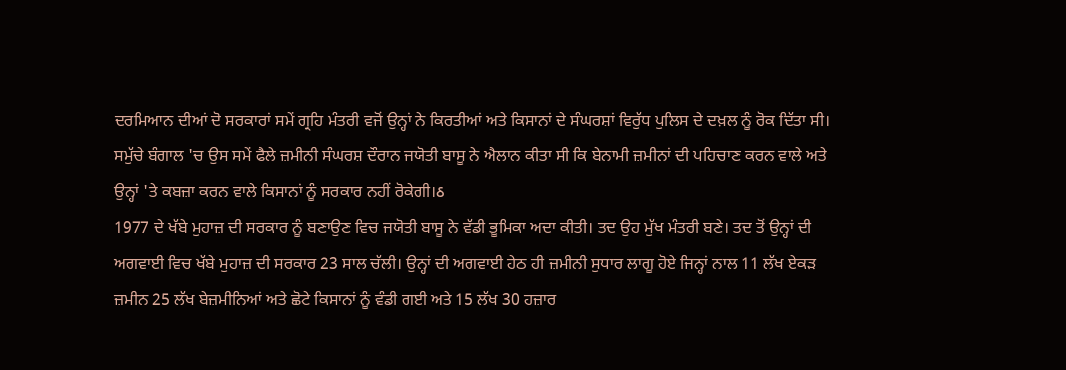ਦਰਮਿਆਨ ਦੀਆਂ ਦੋ ਸਰਕਾਰਾਂ ਸਮੇਂ ਗ੍ਰਹਿ ਮੰਤਰੀ ਵਜੋਂ ਉਨ੍ਹਾਂ ਨੇ ਕਿਰਤੀਆਂ ਅਤੇ ਕਿਸਾਨਾਂ ਦੇ ਸੰਘਰਸ਼ਾਂ ਵਿਰੁੱਧ ਪੁਲਿਸ ਦੇ ਦਖ਼ਲ ਨੂੰ ਰੋਕ ਦਿੱਤਾ ਸੀ। ਸਮੁੱਚੇ ਬੰਗਾਲ 'ਚ ਉਸ ਸਮੇਂ ਫੈਲੇ ਜ਼ਮੀਨੀ ਸੰਘਰਸ਼ ਦੌਰਾਨ ਜਯੋਤੀ ਬਾਸੂ ਨੇ ਐਲਾਨ ਕੀਤਾ ਸੀ ਕਿ ਬੇਨਾਮੀ ਜ਼ਮੀਨਾਂ ਦੀ ਪਹਿਚਾਣ ਕਰਨ ਵਾਲੇ ਅਤੇ ਉਨ੍ਹਾਂ 'ਤੇ ਕਬਜ਼ਾ ਕਰਨ ਵਾਲੇ ਕਿਸਾਨਾਂ ਨੂੰ ਸਰਕਾਰ ਨਹੀਂ ਰੋਕੇਗੀ।ઠ
1977 ਦੇ ਖੱਬੇ ਮੁਹਾਜ਼ ਦੀ ਸਰਕਾਰ ਨੂੰ ਬਣਾਉਣ ਵਿਚ ਜਯੋਤੀ ਬਾਸੂ ਨੇ ਵੱਡੀ ਭੂਮਿਕਾ ਅਦਾ ਕੀਤੀ। ਤਦ ਉਹ ਮੁੱਖ ਮੰਤਰੀ ਬਣੇ। ਤਦ ਤੋਂ ਉਨ੍ਹਾਂ ਦੀ ਅਗਵਾਈ ਵਿਚ ਖੱਬੇ ਮੁਹਾਜ਼ ਦੀ ਸਰਕਾਰ 23 ਸਾਲ ਚੱਲੀ। ਉਨ੍ਹਾਂ ਦੀ ਅਗਵਾਈ ਹੇਠ ਹੀ ਜ਼ਮੀਨੀ ਸੁਧਾਰ ਲਾਗੂ ਹੋਏ ਜਿਨ੍ਹਾਂ ਨਾਲ 11 ਲੱਖ ਏਕੜ ਜ਼ਮੀਨ 25 ਲੱਖ ਬੇਜ਼ਮੀਨਿਆਂ ਅਤੇ ਛੋਟੇ ਕਿਸਾਨਾਂ ਨੂੰ ਵੰਡੀ ਗਈ ਅਤੇ 15 ਲੱਖ 30 ਹਜ਼ਾਰ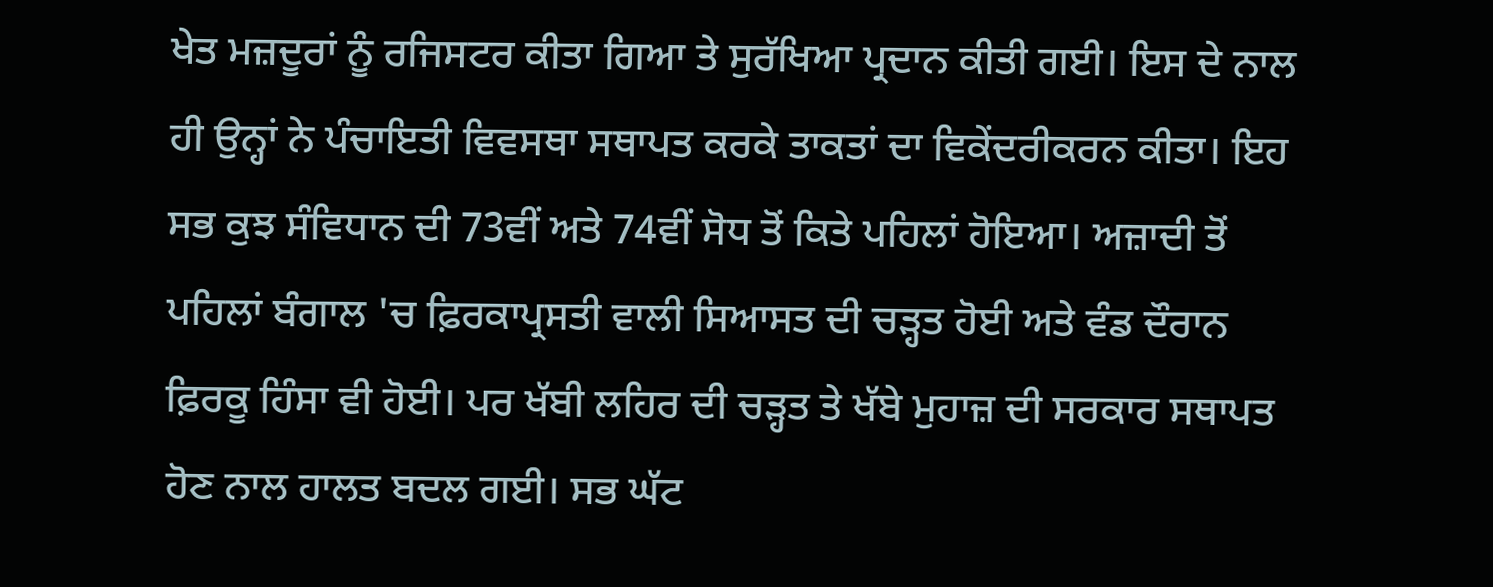ਖੇਤ ਮਜ਼ਦੂਰਾਂ ਨੂੰ ਰਜਿਸਟਰ ਕੀਤਾ ਗਿਆ ਤੇ ਸੁਰੱਖਿਆ ਪ੍ਰਦਾਨ ਕੀਤੀ ਗਈ। ਇਸ ਦੇ ਨਾਲ ਹੀ ਉਨ੍ਹਾਂ ਨੇ ਪੰਚਾਇਤੀ ਵਿਵਸਥਾ ਸਥਾਪਤ ਕਰਕੇ ਤਾਕਤਾਂ ਦਾ ਵਿਕੇਂਦਰੀਕਰਨ ਕੀਤਾ। ਇਹ ਸਭ ਕੁਝ ਸੰਵਿਧਾਨ ਦੀ 73ਵੀਂ ਅਤੇ 74ਵੀਂ ਸੋਧ ਤੋਂ ਕਿਤੇ ਪਹਿਲਾਂ ਹੋਇਆ। ਅਜ਼ਾਦੀ ਤੋਂ ਪਹਿਲਾਂ ਬੰਗਾਲ 'ਚ ਫ਼ਿਰਕਾਪ੍ਰਸਤੀ ਵਾਲੀ ਸਿਆਸਤ ਦੀ ਚੜ੍ਹਤ ਹੋਈ ਅਤੇ ਵੰਡ ਦੌਰਾਨ ਫ਼ਿਰਕੂ ਹਿੰਸਾ ਵੀ ਹੋਈ। ਪਰ ਖੱਬੀ ਲਹਿਰ ਦੀ ਚੜ੍ਹਤ ਤੇ ਖੱਬੇ ਮੁਹਾਜ਼ ਦੀ ਸਰਕਾਰ ਸਥਾਪਤ ਹੋਣ ਨਾਲ ਹਾਲਤ ਬਦਲ ਗਈ। ਸਭ ਘੱਟ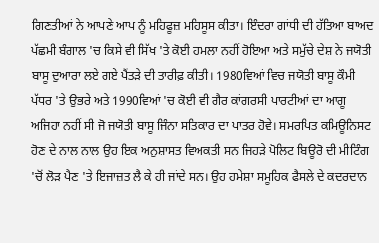ਗਿਣਤੀਆਂ ਨੇ ਆਪਣੇ ਆਪ ਨੂੰ ਮਹਿਫੂਜ਼ ਮਹਿਸੂਸ ਕੀਤਾ। ਇੰਦਰਾ ਗਾਂਧੀ ਦੀ ਹੱਤਿਆ ਬਾਅਦ ਪੱਛਮੀ ਬੰਗਾਲ 'ਚ ਕਿਸੇ ਵੀ ਸਿੱਖ 'ਤੇ ਕੋਈ ਹਮਲਾ ਨਹੀਂ ਹੋਇਆ ਅਤੇ ਸਮੁੱਚੇ ਦੇਸ਼ ਨੇ ਜਯੋਤੀ ਬਾਸੂ ਦੁਆਰਾ ਲਏ ਗਏ ਪੈਂਤੜੇ ਦੀ ਤਾਰੀਫ਼ ਕੀਤੀ। 1980ਵਿਆਂ ਵਿਚ ਜਯੋਤੀ ਬਾਸੂ ਕੌਮੀ ਪੱਧਰ 'ਤੇ ਉਭਰੇ ਅਤੇ 1990ਵਿਆਂ 'ਚ ਕੋਈ ਵੀ ਗੈਰ ਕਾਂਗਰਸੀ ਪਾਰਟੀਆਂ ਦਾ ਆਗੂ ਅਜਿਹਾ ਨਹੀਂ ਸੀ ਜੋ ਜਯੋਤੀ ਬਾਸੂ ਜਿੰਨਾ ਸਤਿਕਾਰ ਦਾ ਪਾਤਰ ਹੋਵੇ। ਸਮਰਪਿਤ ਕਮਿਊਨਿਸਟ ਹੋਣ ਦੇ ਨਾਲ ਨਾਲ ਉਹ ਇਕ ਅਨੁਸ਼ਾਸਤ ਵਿਅਕਤੀ ਸਨ ਜਿਹੜੇ ਪੋਲਿਟ ਬਿਊਰੋ ਦੀ ਮੀਟਿੰਗ 'ਚੋਂ ਲੋੜ ਪੈਣ 'ਤੇ ਇਜਾਜ਼ਤ ਲੈ ਕੇ ਹੀ ਜਾਂਦੇ ਸਨ। ਉਹ ਹਮੇਸ਼ਾ ਸਮੂਹਿਕ ਫੈਸਲੇ ਦੇ ਕਦਰਦਾਨ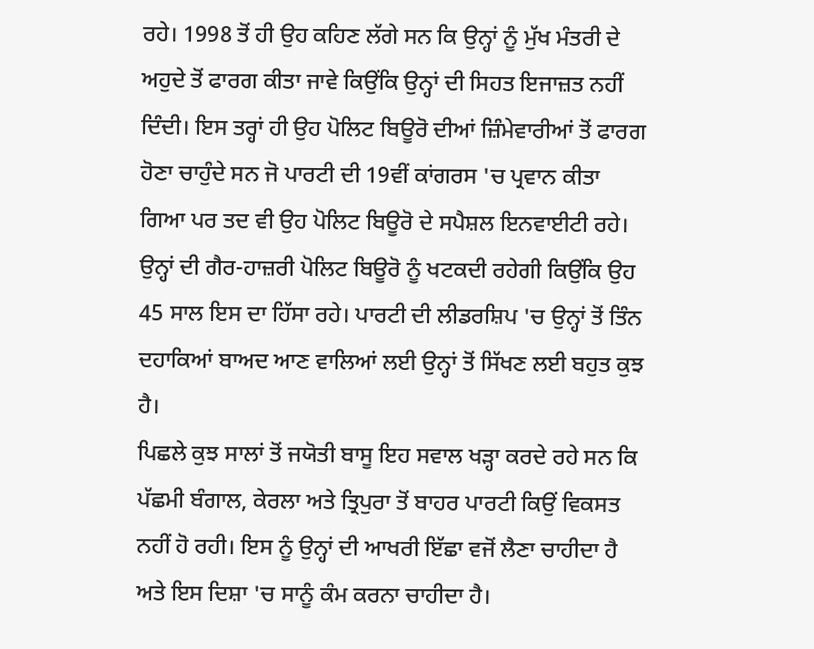ਰਹੇ। 1998 ਤੋਂ ਹੀ ਉਹ ਕਹਿਣ ਲੱਗੇ ਸਨ ਕਿ ਉਨ੍ਹਾਂ ਨੂੰ ਮੁੱਖ ਮੰਤਰੀ ਦੇ ਅਹੁਦੇ ਤੋਂ ਫਾਰਗ ਕੀਤਾ ਜਾਵੇ ਕਿਉਂਕਿ ਉਨ੍ਹਾਂ ਦੀ ਸਿਹਤ ਇਜਾਜ਼ਤ ਨਹੀਂ ਦਿੰਦੀ। ਇਸ ਤਰ੍ਹਾਂ ਹੀ ਉਹ ਪੋਲਿਟ ਬਿਊਰੋ ਦੀਆਂ ਜ਼ਿੰਮੇਵਾਰੀਆਂ ਤੋਂ ਫਾਰਗ ਹੋਣਾ ਚਾਹੁੰਦੇ ਸਨ ਜੋ ਪਾਰਟੀ ਦੀ 19ਵੀਂ ਕਾਂਗਰਸ 'ਚ ਪ੍ਰਵਾਨ ਕੀਤਾ ਗਿਆ ਪਰ ਤਦ ਵੀ ਉਹ ਪੋਲਿਟ ਬਿਊਰੋ ਦੇ ਸਪੈਸ਼ਲ ਇਨਵਾਈਟੀ ਰਹੇ। ਉਨ੍ਹਾਂ ਦੀ ਗੈਰ-ਹਾਜ਼ਰੀ ਪੋਲਿਟ ਬਿਊਰੋ ਨੂੰ ਖਟਕਦੀ ਰਹੇਗੀ ਕਿਉਂਕਿ ਉਹ 45 ਸਾਲ ਇਸ ਦਾ ਹਿੱਸਾ ਰਹੇ। ਪਾਰਟੀ ਦੀ ਲੀਡਰਸ਼ਿਪ 'ਚ ਉਨ੍ਹਾਂ ਤੋਂ ਤਿੰਨ ਦਹਾਕਿਆਂ ਬਾਅਦ ਆਣ ਵਾਲਿਆਂ ਲਈ ਉਨ੍ਹਾਂ ਤੋਂ ਸਿੱਖਣ ਲਈ ਬਹੁਤ ਕੁਝ ਹੈ।
ਪਿਛਲੇ ਕੁਝ ਸਾਲਾਂ ਤੋਂ ਜਯੋਤੀ ਬਾਸੂ ਇਹ ਸਵਾਲ ਖੜ੍ਹਾ ਕਰਦੇ ਰਹੇ ਸਨ ਕਿ ਪੱਛਮੀ ਬੰਗਾਲ, ਕੇਰਲਾ ਅਤੇ ਤ੍ਰਿਪੁਰਾ ਤੋਂ ਬਾਹਰ ਪਾਰਟੀ ਕਿਉਂ ਵਿਕਸਤ ਨਹੀਂ ਹੋ ਰਹੀ। ਇਸ ਨੂੰ ਉਨ੍ਹਾਂ ਦੀ ਆਖਰੀ ਇੱਛਾ ਵਜੋਂ ਲੈਣਾ ਚਾਹੀਦਾ ਹੈ ਅਤੇ ਇਸ ਦਿਸ਼ਾ 'ਚ ਸਾਨੂੰ ਕੰਮ ਕਰਨਾ ਚਾਹੀਦਾ ਹੈ।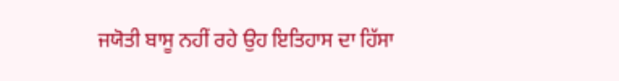ਜਯੋਤੀ ਬਾਸੂ ਨਹੀਂ ਰਹੇ ਉਹ ਇਤਿਹਾਸ ਦਾ ਹਿੱਸਾ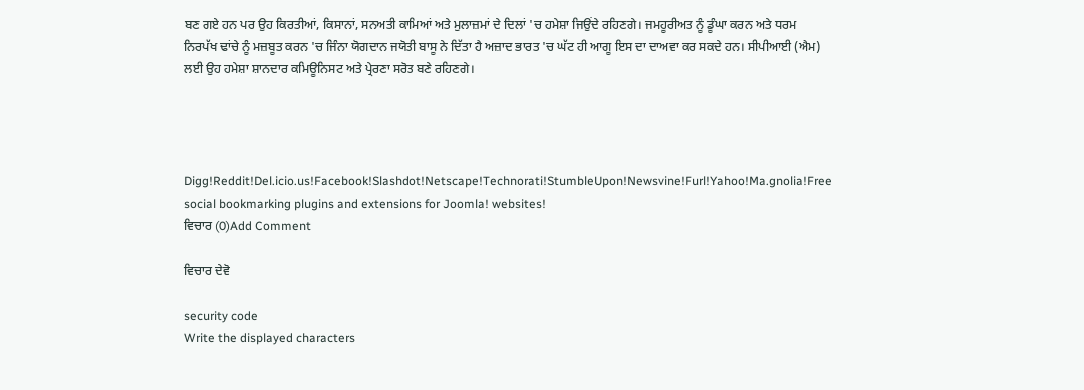ਬਣ ਗਏ ਹਨ ਪਰ ਉਹ ਕਿਰਤੀਆਂ, ਕਿਸਾਨਾਂ, ਸਨਅਤੀ ਕਾਮਿਆਂ ਅਤੇ ਮੁਲਾਜ਼ਮਾਂ ਦੇ ਦਿਲਾਂ 'ਚ ਹਮੇਸ਼ਾ ਜਿਉਂਦੇ ਰਹਿਣਗੇ। ਜਮਹੂਰੀਅਤ ਨੂੰ ਡੂੰਘਾ ਕਰਨ ਅਤੇ ਧਰਮ ਨਿਰਪੱਖ ਢਾਂਚੇ ਨੂੰ ਮਜ਼ਬੂਤ ਕਰਨ 'ਚ ਜਿੰਨਾ ਯੋਗਦਾਨ ਜਯੋਤੀ ਬਾਸੂ ਨੇ ਦਿੱਤਾ ਹੈ ਅਜ਼ਾਦ ਭਾਰਤ 'ਚ ਘੱਟ ਹੀ ਆਗੂ ਇਸ ਦਾ ਦਾਅਵਾ ਕਰ ਸਕਦੇ ਹਨ। ਸੀਪੀਆਈ (ਐਮ) ਲਈ ਉਹ ਹਮੇਸ਼ਾ ਸ਼ਾਨਦਾਰ ਕਮਿਊਨਿਸਟ ਅਤੇ ਪ੍ਰੇਰਣਾ ਸਰੋਤ ਬਣੇ ਰਹਿਣਗੇ।




Digg!Reddit!Del.icio.us!Facebook!Slashdot!Netscape!Technorati!StumbleUpon!Newsvine!Furl!Yahoo!Ma.gnolia!Free social bookmarking plugins and extensions for Joomla! websites!
ਵਿਚਾਰ (0)Add Comment

ਵਿਚਾਰ ਦੇਵੋ

security code
Write the displayed characters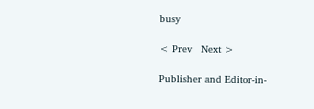busy

< Prev   Next >

Publisher and Editor-in-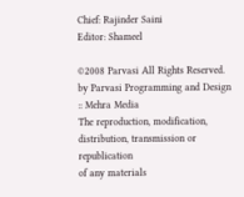Chief: Rajinder Saini
Editor: Shameel

©2008 Parvasi All Rights Reserved. by Parvasi Programming and Design :: Mehra Media
The reproduction, modification, distribution, transmission or republication
of any materials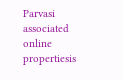Parvasi associated online propertiesis